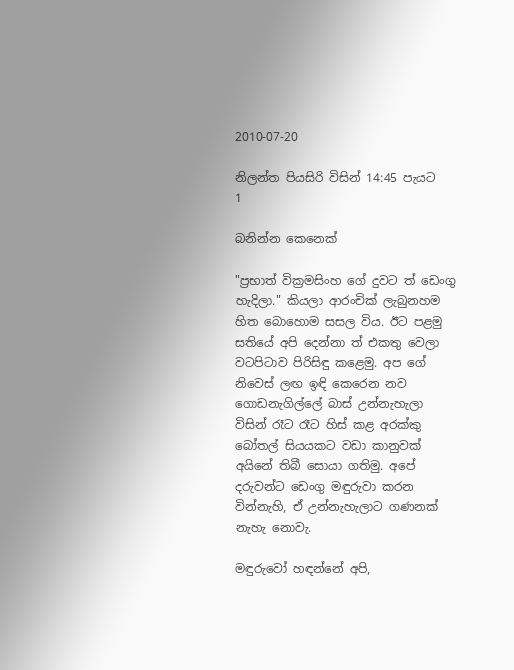2010-07-20

නිලන්ත පියසිරි විසින් 14:45 පැයට
1

බනින්න කෙනෙක්

"ප්‍රභාත් වික්‍රමසිංහ ගේ දුවට ත් ඩෙංගු හැදිලා." කියලා ආරංචික් ලැබුනහම හිත බොහොම සසල විය. ඊට පළමු සතියේ අපි දෙන්නා ත් එකතු වෙලා වටපිටාව පිරිසිඳු කළෙමු. අප ගේ නිවෙස් ලඟ ඉඳි කෙරෙන නව ගොඩනැගිල්ලේ බාස් උන්නැහැලා විසින් රෑට රෑට හිස් කළ අරක්කු බෝතල් සියයකට වඩා කානුවක් අයිනේ තිබී සොයා ගතිමු. අපේ දරුවන්ට ඩෙංගු මඳුරුවා කරන වින්නැහි, ඒ උන්නැහැලාට ගණනක් නැහැ නොවැ.

මඳුරුවෝ හඳන්නේ අපි,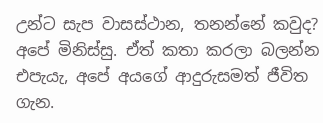උන්ට සැප වාසස්ථාන, තනන්නේ කවුද? අපේ මිනිස්සු. ඒත් කතා කරලා බලන්න එපැයැ, අපේ අයගේ ආදුරුසමත් ජීවිත ගැන.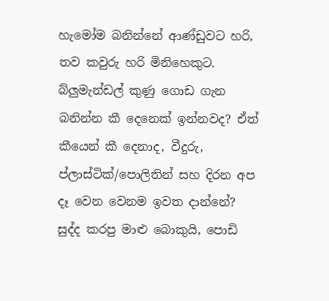හැමෝම බනින්නේ ආණ්ඩුවට හරි, තව කවුරු හරි මිනිහෙකුට. බ්ලුමැන්ඩල් කුණු ගොඩ ගැන බනින්න කී දෙනෙක් ඉන්නවද? ඒත් කීයෙන් කී දෙනාද, වීදුරු, ප්ලාස්ටික්/පොලිතින් සහ දිරන අප දෑ වෙන වෙනම ඉවත දාන්නේ? සුද්ද කරපු මාළු බොකුයි, පොඩි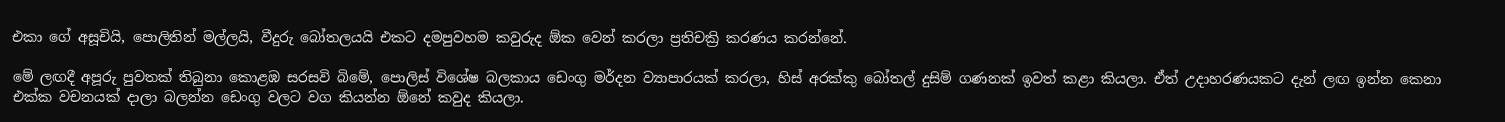එකා ගේ අසූචියි, පොලිතින් මල්ලයි, වීදුරු බෝතලයයි එකට දමපුවහම කවුරුද ඕක වෙන් කරලා ප්‍රතිචක්‍රි කරණය කරන්නේ.

මේ ලඟදී අපූරු පුවතක් තිබුනා කොළඹ සරසවි බිමේ, පොලිස් විශේෂ බලකාය ඩෙංගු මර්දන ව්‍යාපාරයක් කරලා, හිස් අරක්කු බෝතල් දුසිම් ගණනක් ඉවත් කළා කියලා. ඒත් උදාහරණයකට දැන් ලඟ ඉන්න කෙනා එක්ක වචනයක් දාලා බලන්න ඩෙංගු වලට වග කියන්න ඕනේ කවුද කියලා.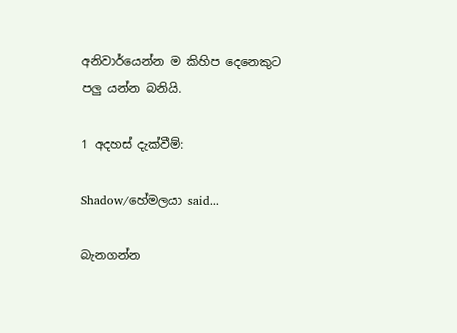අනිවාර්යෙන්න ම කිහිප දෙනෙකුට පලු යන්න බනියි.

1 අදහස් දැක්වීම්:

Shadow/හේමලයා said...

බැනගන්න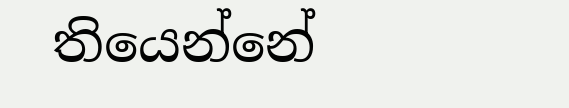තියෙන්නේ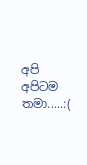අපි අපිටම තමා.....:(